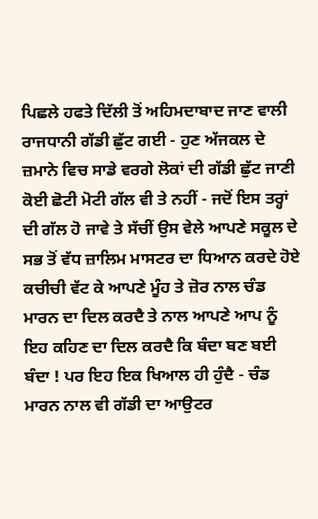ਪਿਛਲੇ ਹਫਤੇ ਦਿੱਲੀ ਤੋਂ ਅਹਿਮਦਾਬਾਦ ਜਾਣ ਵਾਲੀ ਰਾਜਧਾਨੀ ਗੱਡੀ ਛੁੱਟ ਗਈ - ਹੁਣ ਅੱਜਕਲ ਦੇ ਜ਼ਮਾਨੇ ਵਿਚ ਸਾਡੇ ਵਰਗੇ ਲੋਕਾਂ ਦੀ ਗੱਡੀ ਛੁੱਟ ਜਾਣੀ ਕੋਈ ਛੋਟੀ ਮੋਟੀ ਗੱਲ ਵੀ ਤੇ ਨਹੀਂ - ਜਦੋਂ ਇਸ ਤਰ੍ਹਾਂ ਦੀ ਗੱਲ ਹੋ ਜਾਵੇ ਤੇ ਸੱਚੀਂ ਉਸ ਵੇਲੇ ਆਪਣੇ ਸਕੂਲ ਦੇ ਸਭ ਤੋਂ ਵੱਧ ਜ਼ਾਲਿਮ ਮਾਸਟਰ ਦਾ ਧਿਆਨ ਕਰਦੇ ਹੋਏ ਕਚੀਚੀ ਵੱਟ ਕੇ ਆਪਣੇ ਮੂੰਹ ਤੇ ਜ਼ੋਰ ਨਾਲ ਚੰਡ ਮਾਰਨ ਦਾ ਦਿਲ ਕਰਦੈ ਤੇ ਨਾਲ ਆਪਣੇ ਆਪ ਨੂੰ ਇਹ ਕਹਿਣ ਦਾ ਦਿਲ ਕਰਦੈ ਕਿ ਬੰਦਾ ਬਣ ਬਈ ਬੰਦਾ ! ਪਰ ਇਹ ਇਕ ਖਿਆਲ ਹੀ ਹੁੰਦੈ - ਚੰਡ ਮਾਰਨ ਨਾਲ ਵੀ ਗੱਡੀ ਦਾ ਆਉਟਰ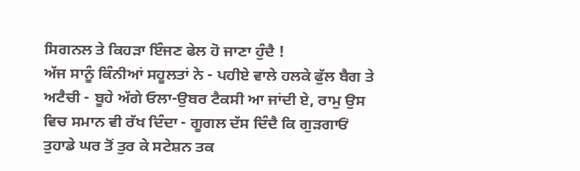ਸਿਗਨਲ ਤੇ ਕਿਹੜਾ ਇੰਜਣ ਫੇਲ ਹੋ ਜਾਣਾ ਹੁੰਦੈ !
ਅੱਜ ਸਾਨੂੰ ਕਿੰਨੀਆਂ ਸਹੂਲਤਾਂ ਨੇ - ਪਹੀਏ ਵਾਲੇ ਹਲਕੇ ਫੁੱਲ ਬੈਗ ਤੇ ਅਟੈਚੀ - ਬੂਹੇ ਅੱਗੇ ਓਲਾ-ਉਬਰ ਟੈਕਸੀ ਆ ਜਾਂਦੀ ਏ, ਰਾਮੁ ਉਸ ਵਿਚ ਸਮਾਨ ਵੀ ਰੱਖ ਦਿੰਦਾ - ਗੂਗਲ ਦੱਸ ਦਿੰਦੈ ਕਿ ਗੁੜਗਾਓਂ ਤੁਹਾਡੇ ਘਰ ਤੋਂ ਤੁਰ ਕੇ ਸਟੇਸ਼ਨ ਤਕ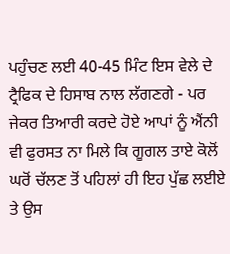ਪਹੁੰਚਣ ਲਈ 40-45 ਮਿੰਟ ਇਸ ਵੇਲੇ ਦੇ ਟ੍ਰੈਫਿਕ ਦੇ ਹਿਸਾਬ ਨਾਲ ਲੱਗਣਗੇ - ਪਰ ਜੇਕਰ ਤਿਆਰੀ ਕਰਦੇ ਹੋਏ ਆਪਾਂ ਨੂੰ ਐਂਨੀ ਵੀ ਫੁਰਸਤ ਨਾ ਮਿਲੇ ਕਿ ਗੂਗਲ ਤਾਏ ਕੋਲੋਂ ਘਰੋਂ ਚੱਲਣ ਤੋਂ ਪਹਿਲਾਂ ਹੀ ਇਹ ਪੁੱਛ ਲਈਏ ਤੇ ਉਸ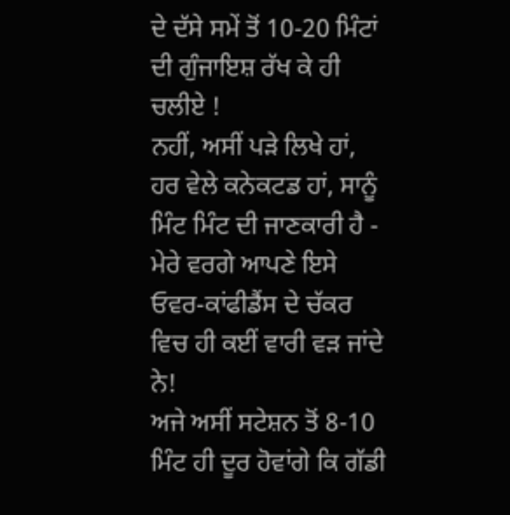ਦੇ ਦੱਸੇ ਸਮੇਂ ਤੋਂ 10-20 ਮਿੰਟਾਂ ਦੀ ਗੁੰਜਾਇਸ਼ ਰੱਖ ਕੇ ਹੀ ਚਲੀਏ !
ਨਹੀਂ, ਅਸੀਂ ਪੜੇ ਲਿਖੇ ਹਾਂ, ਹਰ ਵੇਲੇ ਕਨੇਕਟਡ ਹਾਂ, ਸਾਨੂੰ ਮਿੰਟ ਮਿੰਟ ਦੀ ਜਾਣਕਾਰੀ ਹੈ - ਮੇਰੇ ਵਰਗੇ ਆਪਣੇ ਇਸੇ ਓਵਰ-ਕਾਂਫੀਡੈਂਸ ਦੇ ਚੱਕਰ ਵਿਚ ਹੀ ਕਈਂ ਵਾਰੀ ਵੜ ਜਾਂਦੇ ਨੇ!
ਅਜੇ ਅਸੀਂ ਸਟੇਸ਼ਨ ਤੋਂ 8-10 ਮਿੰਟ ਹੀ ਦੂਰ ਹੋਵਾਂਗੇ ਕਿ ਗੱਡੀ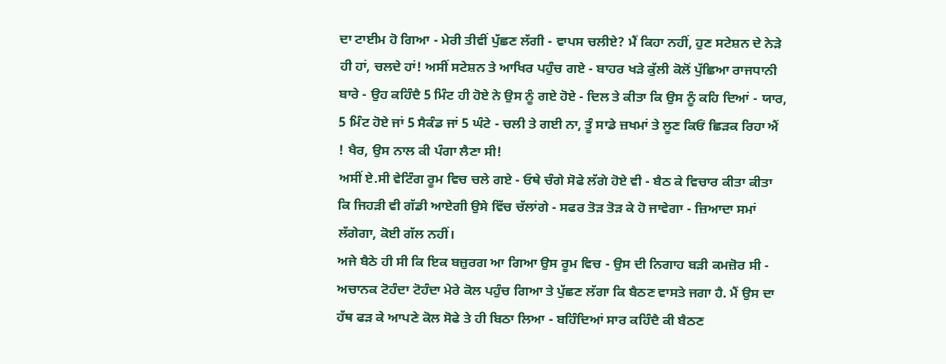ਦਾ ਟਾਈਮ ਹੋ ਗਿਆ - ਮੇਰੀ ਤੀਵੀਂ ਪੁੱਛਣ ਲੱਗੀ - ਵਾਪਸ ਚਲੀਏ? ਮੈਂ ਕਿਹਾ ਨਹੀਂ, ਹੁਣ ਸਟੇਸ਼ਨ ਦੇ ਨੇੜੇ ਹੀ ਹਾਂ, ਚਲਦੇ ਹਾਂ! ਅਸੀਂ ਸਟੇਸ਼ਨ ਤੇ ਆਖਿਰ ਪਹੁੰਚ ਗਏ - ਬਾਹਰ ਖੜੇ ਕੁੱਲੀ ਕੋਲੋਂ ਪੁੱਛਿਆ ਰਾਜਧਾਨੀ ਬਾਰੇ - ਉਹ ਕਹਿੰਦੈ 5 ਮਿੰਟ ਹੀ ਹੋਏ ਨੇ ਉਸ ਨੂੰ ਗਏ ਹੋਏ - ਦਿਲ ਤੇ ਕੀਤਾ ਕਿ ਉਸ ਨੂੰ ਕਹਿ ਦਿਆਂ - ਯਾਰ, 5 ਮਿੰਟ ਹੋਏ ਜਾਂ 5 ਸੈਕੰਡ ਜਾਂ 5 ਘੰਟੇ - ਚਲੀ ਤੇ ਗਈ ਨਾ, ਤੂੰ ਸਾਡੇ ਜ਼ਖਮਾਂ ਤੇ ਲੂਣ ਕਿਓਂ ਛਿਡ਼ਕ ਰਿਹਾ ਐਂ ! ਖੈਰ, ਉਸ ਨਾਲ ਕੀ ਪੰਗਾ ਲੈਣਾ ਸੀ!
ਅਸੀਂ ਏ.ਸੀ ਵੇਟਿੰਗ ਰੂਮ ਵਿਚ ਚਲੇ ਗਏ - ਓਥੇ ਚੰਗੇ ਸੋਫੇ ਲੱਗੇ ਹੋਏ ਵੀ - ਬੈਠ ਕੇ ਵਿਚਾਰ ਕੀਤਾ ਕੀਤਾ ਕਿ ਜਿਹੜੀ ਵੀ ਗੱਡੀ ਆਏਗੀ ਉਸੇ ਵਿੱਚ ਚੱਲਾਂਗੇ - ਸਫਰ ਤੋੜ ਤੋੜ ਕੇ ਹੋ ਜਾਵੇਗਾ - ਜ਼ਿਆਦਾ ਸਮਾਂ ਲੱਗੇਗਾ, ਕੋਈ ਗੱਲ ਨਹੀਂ।
ਅਜੇ ਬੈਠੇ ਹੀ ਸੀ ਕਿ ਇਕ ਬਜ਼ੁਰਗ ਆ ਗਿਆ ਉਸ ਰੂਮ ਵਿਚ - ਉਸ ਦੀ ਨਿਗਾਹ ਬੜੀ ਕਮਜ਼ੋਰ ਸੀ - ਅਚਾਨਕ ਟੋਹੰਦਾ ਟੋਹੰਦਾ ਮੇਰੇ ਕੋਲ ਪਹੁੰਚ ਗਿਆ ਤੇ ਪੁੱਛਣ ਲੱਗਾ ਕਿ ਬੈਠਣ ਵਾਸਤੇ ਜਗਾ ਹੈ. ਮੈਂ ਉਸ ਦਾ ਹੱਥ ਫੜ ਕੇ ਆਪਣੇ ਕੋਲ ਸੋਫੇ ਤੇ ਹੀ ਬਿਠਾ ਲਿਆ - ਬਹਿੰਦਿਆਂ ਸਾਰ ਕਹਿੰਦੈ ਕੀ ਬੈਠਣ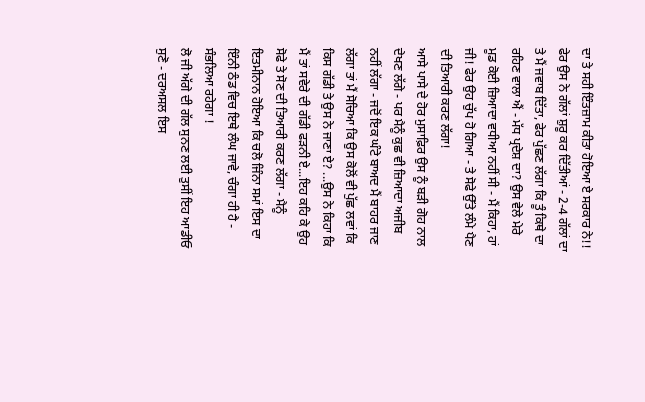ਦਾ ਤੇ ਸਹੀ ਇੰਤਜ਼ਾਮ ਕੀਤਾ ਹੋਇਆ ਏ ਸਰਕਾਰ ਨੇ!! ਫੇਰ ਉਸ ਨੇ ਗੱਲਾਂ ਸ਼ੁਰੂ ਕਰ ਦਿੱਤੀਆਂ - 2-4 ਗੱਲਾਂ ਦਾ ਤੇ ਮੈਂ ਜਵਾਬ ਦਿੱਤਾ, ਫੇਰ ਪੁੱਛਣ ਲੱਗਾ ਕਿ ਤੂੰ ਕਿਥੇ ਦਾ ਰਹਿਣ ਵਾਲਾ ਐਂ - ਮੱਧ ਪ੍ਰਦੇਸ਼ ਦਾ? ਉਸ ਵੇਲੇ ਮੇਰੇ ਮੂਡ ਕੋਈ ਜ਼ਿਆਦਾ ਵਧੀਆ ਨਹੀਂ ਸੀ - ਮੈਂ ਕਿਹਾ, ਹਾਂ ਜੀ! ਫੇਰ ਉਹ ਚੁੱਪ ਹੋ ਗਿਆ - ਤੇ ਸੋਫੇ ਉੱਤੇ ਲੰਮੇ ਪੈਣ ਦੀ ਤਿਆਰੀ ਕਰਣ ਲੱਗਾ!
ਆਸੇ ਪਾਸੇ ਦੇ ਹੋਰ ਮੁਸਾਫ਼ਿਰ ਉਸ ਨੂੰ ਬੜੀ ਗੋਹ ਨਾਲ ਦੇਖਣ ਲੱਗੇ - ਪਰ ਮੈਨੂੰ ਕੁਛ ਵੀ ਜ਼ਿਆਦਾ ਅਜੀਬ ਨਹੀਂ ਲੱਗਾ - ਜਦੋਂ ਇਕ ਘੰਟੇ ਬਾਅਦ ਮੈਂ ਬਾਹਰ ਜਾਣ ਲੱਗਾ ਤਾਂ ਮੈਂ ਸੋਚਿਆ ਕਿ ਉਸ ਕੋਲੋਂ ਵੀ ਪੁੱਛ ਲਵਾਂ ਕਿ ਕਿਸ ਗੱਡੀ ਤੇ ਉਸ ਨੇ ਜਾਣਾ ਏ? ...ਉਸ ਨੇ ਕਿਹਾ ਕਿ ਮੈਂ ਤਾਂ ਸਵੇਰੇ ਦੀ ਗੱਡੀ ਫੜਨੀ ਏ...ਇਹ ਕਹਿ ਕੇ ਉਹ ਸੋਫੇ ਤੇ ਸੋਣ ਦੀ ਤਿਆਰੀ ਕਰਣ ਲੱਗਾ - ਮੈਨੂੰ ਇਤਮੀਨਾਨ ਹੋਇਆ ਕਿ ਚਲੋ ਜਿੰਨਾ ਸਮਾਂ ਇਸ ਦਾ ਇੰਨੀ ਠੰਡ ਵਿਚ ਇਥੇ ਲੰਘ ਜਾਵੇ, ਚੰਗਾ ਹੀ ਹੈ - ਸੰਭਲਿਆ ਰਹੇਗਾ !
ਲੋ ਜੀ ਅੱਗੇ ਦੀ ਗੱਲ ਸੁਨਣ ਲਈ ਤੁਸੀਂ ਇਹ ਆਡੀਓ ਸੁਣੋ - ਦਰਅਸਲ ਇਸ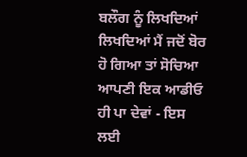ਬਲੌਗ ਨੂੰ ਲਿਖਦਿਆਂ ਲਿਖਦਿਆਂ ਮੈਂ ਜਦੋਂ ਬੋਰ ਹੋ ਗਿਆ ਤਾਂ ਸੋਚਿਆ ਆਪਣੀ ਇਕ ਆਡੀਓ ਹੀ ਪਾ ਦੇਵਾਂ - ਇਸ ਲਈ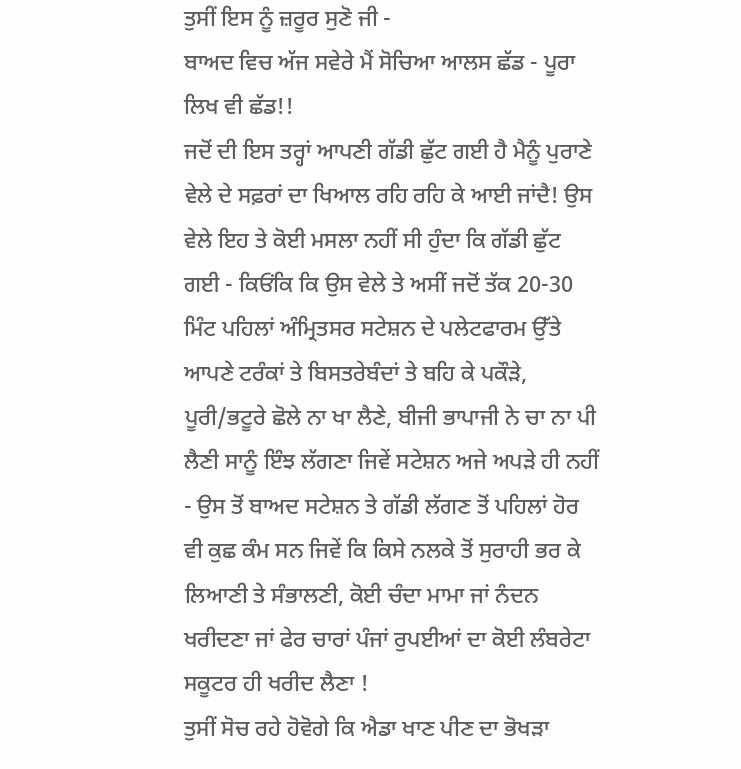ਤੁਸੀਂ ਇਸ ਨੂੰ ਜ਼ਰੂਰ ਸੁਣੋ ਜੀ -
ਬਾਅਦ ਵਿਚ ਅੱਜ ਸਵੇਰੇ ਮੈਂ ਸੋਚਿਆ ਆਲਸ ਛੱਡ - ਪੂਰਾ ਲਿਖ ਵੀ ਛੱਡ!!
ਜਦੋਂ ਦੀ ਇਸ ਤਰ੍ਹਾਂ ਆਪਣੀ ਗੱਡੀ ਛੁੱਟ ਗਈ ਹੈ ਮੈਨੂੰ ਪੁਰਾਣੇ ਵੇਲੇ ਦੇ ਸਫ਼ਰਾਂ ਦਾ ਖਿਆਲ ਰਹਿ ਰਹਿ ਕੇ ਆਈ ਜਾਂਦੈ! ਉਸ ਵੇਲੇ ਇਹ ਤੇ ਕੋਈ ਮਸਲਾ ਨਹੀਂ ਸੀ ਹੁੰਦਾ ਕਿ ਗੱਡੀ ਛੁੱਟ ਗਈ - ਕਿਓਂਕਿ ਕਿ ਉਸ ਵੇਲੇ ਤੇ ਅਸੀਂ ਜਦੋਂ ਤੱਕ 20-30 ਮਿੰਟ ਪਹਿਲਾਂ ਅੰਮ੍ਰਿਤਸਰ ਸਟੇਸ਼ਨ ਦੇ ਪਲੇਟਫਾਰਮ ਉੱਤੇ ਆਪਣੇ ਟਰੰਕਾਂ ਤੇ ਬਿਸਤਰੇਬੰਦਾਂ ਤੇ ਬਹਿ ਕੇ ਪਕੌੜੇ, ਪੂਰੀ/ਭਟੂਰੇ ਛੋਲੇ ਨਾ ਖਾ ਲੈਣੇ, ਬੀਜੀ ਭਾਪਾਜੀ ਨੇ ਚਾ ਨਾ ਪੀ ਲੈਣੀ ਸਾਨੂੰ ਇੰਝ ਲੱਗਣਾ ਜਿਵੇਂ ਸਟੇਸ਼ਨ ਅਜੇ ਅਪੜੇ ਹੀ ਨਹੀਂ - ਉਸ ਤੋਂ ਬਾਅਦ ਸਟੇਸ਼ਨ ਤੇ ਗੱਡੀ ਲੱਗਣ ਤੋਂ ਪਹਿਲਾਂ ਹੋਰ ਵੀ ਕੁਛ ਕੰਮ ਸਨ ਜਿਵੇਂ ਕਿ ਕਿਸੇ ਨਲਕੇ ਤੋਂ ਸੁਰਾਹੀ ਭਰ ਕੇ ਲਿਆਣੀ ਤੇ ਸੰਭਾਲਣੀ, ਕੋਈ ਚੰਦਾ ਮਾਮਾ ਜਾਂ ਨੰਦਨ ਖਰੀਦਣਾ ਜਾਂ ਫੇਰ ਚਾਰਾਂ ਪੰਜਾਂ ਰੁਪਈਆਂ ਦਾ ਕੋਈ ਲੰਬਰੇਟਾ ਸਕੂਟਰ ਹੀ ਖਰੀਦ ਲੈਣਾ !
ਤੁਸੀਂ ਸੋਚ ਰਹੇ ਹੋਵੋਗੇ ਕਿ ਐਡਾ ਖਾਣ ਪੀਣ ਦਾ ਭੋਖੜਾ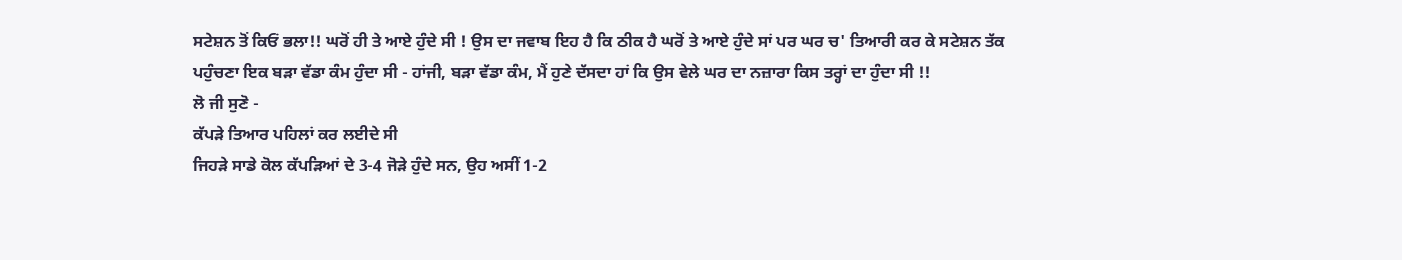ਸਟੇਸ਼ਨ ਤੋਂ ਕਿਓਂ ਭਲਾ!! ਘਰੋਂ ਹੀ ਤੇ ਆਏ ਹੁੰਦੇ ਸੀ ! ਉਸ ਦਾ ਜਵਾਬ ਇਹ ਹੈ ਕਿ ਠੀਕ ਹੈ ਘਰੋਂ ਤੇ ਆਏ ਹੁੰਦੇ ਸਾਂ ਪਰ ਘਰ ਚ' ਤਿਆਰੀ ਕਰ ਕੇ ਸਟੇਸ਼ਨ ਤੱਕ ਪਹੁੰਚਣਾ ਇਕ ਬੜਾ ਵੱਡਾ ਕੰਮ ਹੁੰਦਾ ਸੀ - ਹਾਂਜੀ, ਬੜਾ ਵੱਡਾ ਕੰਮ, ਮੈਂ ਹੁਣੇ ਦੱਸਦਾ ਹਾਂ ਕਿ ਉਸ ਵੇਲੇ ਘਰ ਦਾ ਨਜ਼ਾਰਾ ਕਿਸ ਤਰ੍ਹਾਂ ਦਾ ਹੁੰਦਾ ਸੀ !!
ਲੋ ਜੀ ਸੁਣੋ -
ਕੱਪੜੇ ਤਿਆਰ ਪਹਿਲਾਂ ਕਰ ਲਈਦੇ ਸੀ
ਜਿਹੜੇ ਸਾਡੇ ਕੋਲ ਕੱਪੜਿਆਂ ਦੇ 3-4 ਜੋੜੇ ਹੁੰਦੇ ਸਨ, ਉਹ ਅਸੀਂ 1-2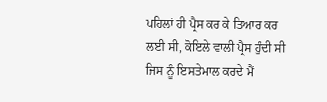ਪਹਿਲਾਂ ਹੀ ਪ੍ਰੈਸ ਕਰ ਕੇ ਤਿਆਰ ਕਰ ਲਈ ਸੀ, ਕੋਇਲੇ ਵਾਲੀ ਪ੍ਰੈਸ ਹੁੰਦੀ ਸੀ ਜਿਸ ਨੂੰ ਇਸਤੇਮਾਲ ਕਰਦੇ ਮੈਂ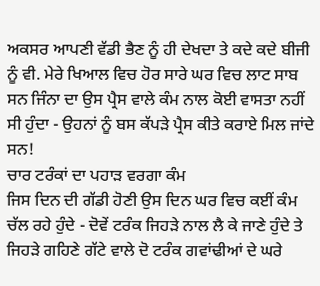ਅਕਸਰ ਆਪਣੀ ਵੱਡੀ ਭੈਣ ਨੂੰ ਹੀ ਦੇਖਦਾ ਤੇ ਕਦੇ ਕਦੇ ਬੀਜੀ ਨੂੰ ਵੀ. ਮੇਰੇ ਖਿਆਲ ਵਿਚ ਹੋਰ ਸਾਰੇ ਘਰ ਵਿਚ ਲਾਟ ਸਾਬ ਸਨ ਜਿੰਨਾ ਦਾ ਉਸ ਪ੍ਰੈਸ ਵਾਲੇ ਕੰਮ ਨਾਲ ਕੋਈ ਵਾਸਤਾ ਨਹੀਂ ਸੀ ਹੁੰਦਾ - ਉਹਨਾਂ ਨੂੰ ਬਸ ਕੱਪੜੇ ਪ੍ਰੈਸ ਕੀਤੇ ਕਰਾਏ ਮਿਲ ਜਾਂਦੇ ਸਨ!
ਚਾਰ ਟਰੰਕਾਂ ਦਾ ਪਹਾੜ ਵਰਗਾ ਕੰਮ
ਜਿਸ ਦਿਨ ਦੀ ਗੱਡੀ ਹੋਣੀ ਉਸ ਦਿਨ ਘਰ ਵਿਚ ਕਈਂ ਕੰਮ ਚੱਲ ਰਹੇ ਹੁੰਦੇ - ਦੋਵੇਂ ਟਰੰਕ ਜਿਹੜੇ ਨਾਲ ਲੈ ਕੇ ਜਾਣੇ ਹੁੰਦੇ ਤੇ ਜਿਹੜੇ ਗਹਿਣੇ ਗੱਟੇ ਵਾਲੇ ਦੋ ਟਰੰਕ ਗਵਾਂਢੀਆਂ ਦੇ ਘਰੇ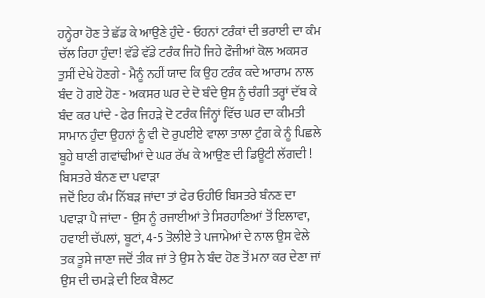ਹਨ੍ਹੇਰਾ ਹੋਣ ਤੇ ਛੱਡ ਕੇ ਆਉਣੇ ਹੁੰਦੇ - ਓਹਨਾਂ ਟਰੰਕਾਂ ਦੀ ਭਰਾਈ ਦਾ ਕੰਮ ਚੱਲ ਰਿਹਾ ਹੁੰਦਾ! ਵੱਡੇ ਵੱਡੇ ਟਰੰਕ ਜਿਹੋ ਜਿਹੇ ਫੌਜੀਆਂ ਕੋਲ ਅਕਸਰ ਤੁਸੀਂ ਦੇਖੇ ਹੋਣਗੇ - ਮੈਨੂੰ ਨਹੀਂ ਯਾਦ ਕਿ ਉਹ ਟਰੰਕ ਕਦੇ ਆਰਾਮ ਨਾਲ ਬੰਦ ਹੋ ਗਏ ਹੋਣ - ਅਕਸਰ ਘਰ ਦੇ ਦੋ ਬੰਦੇ ਉਸ ਨੂੰ ਚੰਗੀ ਤਰ੍ਹਾਂ ਦੱਬ ਕੇ ਬੰਦ ਕਰ ਪਾਂਦੇ - ਫੇਰ ਜਿਹੜੇ ਦੋ ਟਰੰਕ ਜਿੰਨ੍ਹਾਂ ਵਿੱਚ ਘਰ ਦਾ ਕੀਮਤੀ ਸਾਮਾਨ ਹੁੰਦਾ ਉਹਨਾਂ ਨੂੰ ਵੀ ਦੋ ਰੁਪਈਏ ਵਾਲਾ ਤਾਲਾ ਟੁੰਗ ਕੇ ਨੂੰ ਪਿਛਲੇ ਬੂਹੇ ਥਾਣੀ ਗਵਾਂਢੀਆਂ ਦੇ ਘਰ ਰੱਖ ਕੇ ਆਉਣ ਦੀ ਡਿਊਟੀ ਲੱਗਦੀ !
ਬਿਸਤਰੇ ਬੰਨਣ ਦਾ ਪਵਾੜਾ
ਜਦੋਂ ਇਹ ਕੰਮ ਨਿੱਬੜ ਜਾਂਦਾ ਤਾਂ ਫੇਰ ਓਹੀਓ ਬਿਸਤਰੇ ਬੰਨਣ ਦਾ ਪਵਾੜਾ ਪੈ ਜਾਂਦਾ - ਉਸ ਨੂੰ ਰਜਾਈਆਂ ਤੇ ਸਿਰਹਾਣਿਆਂ ਤੋਂ ਇਲਾਵਾ, ਹਵਾਈ ਚੱਪਲਾਂ, ਬੂਟਾਂ, 4-5 ਤੋਲੀਏ ਤੇ ਪਜਾਮੇਆਂ ਦੇ ਨਾਲ ਉਸ ਵੇਲੇ ਤਕ ਤੂਸੇ ਜਾਣਾ ਜਦੋਂ ਤੀਕ ਜਾਂ ਤੇ ਉਸ ਨੇ ਬੰਦ ਹੋਣ ਤੋਂ ਮਨਾ ਕਰ ਦੇਣਾ ਜਾਂ ਉਸ ਦੀ ਚਮੜੇ ਦੀ ਇਕ ਬੈਲਟ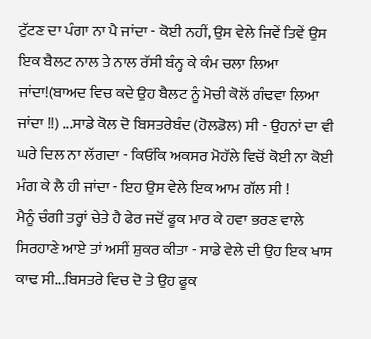ਟੁੱਟਣ ਦਾ ਪੰਗਾ ਨਾ ਪੈ ਜਾਂਦਾ - ਕੋਈ ਨਹੀਂ, ਉਸ ਵੇਲੇ ਜਿਵੇਂ ਤਿਵੇਂ ਉਸ ਇਕ ਬੈਲਟ ਨਾਲ ਤੇ ਨਾਲ ਰੱਸੀ ਬੰਨ੍ਹ ਕੇ ਕੰਮ ਚਲਾ ਲਿਆ ਜਾਂਦਾ!(ਬਾਅਦ ਵਿਚ ਕਦੇ ਉਹ ਬੈਲਟ ਨੂੰ ਮੋਚੀ ਕੋਲੋਂ ਗੰਢਵਾ ਲਿਆ ਜਾਂਦਾ !!) ...ਸਾਡੇ ਕੋਲ ਦੋ ਬਿਸਤਰੇਬੰਦ (ਹੋਲਡੋਲ) ਸੀ - ਉਹਨਾਂ ਦਾ ਵੀ ਘਰੇ ਦਿਲ ਨਾ ਲੱਗਦਾ - ਕਿਓਂਕਿ ਅਕਸਰ ਮੋਹੱਲੇ ਵਿਚੋਂ ਕੋਈ ਨਾ ਕੋਈ ਮੰਗ ਕੇ ਲੈ ਹੀ ਜਾਂਦਾ - ਇਹ ਉਸ ਵੇਲੇ ਇਕ ਆਮ ਗੱਲ ਸੀ !
ਮੈਨੂੰ ਚੰਗੀ ਤਰ੍ਹਾਂ ਚੇਤੇ ਹੈ ਫੇਰ ਜਦੋਂ ਫੂਕ ਮਾਰ ਕੇ ਹਵਾ ਭਰਣ ਵਾਲੇ ਸਿਰਹਾਣੇ ਆਏ ਤਾਂ ਅਸੀਂ ਸ਼ੁਕਰ ਕੀਤਾ - ਸਾਡੇ ਵੇਲੇ ਦੀ ਉਹ ਇਕ ਖਾਸ ਕਾਢ ਸੀ...ਬਿਸਤਰੇ ਵਿਚ ਦੋ ਤੇ ਉਹ ਫੂਕ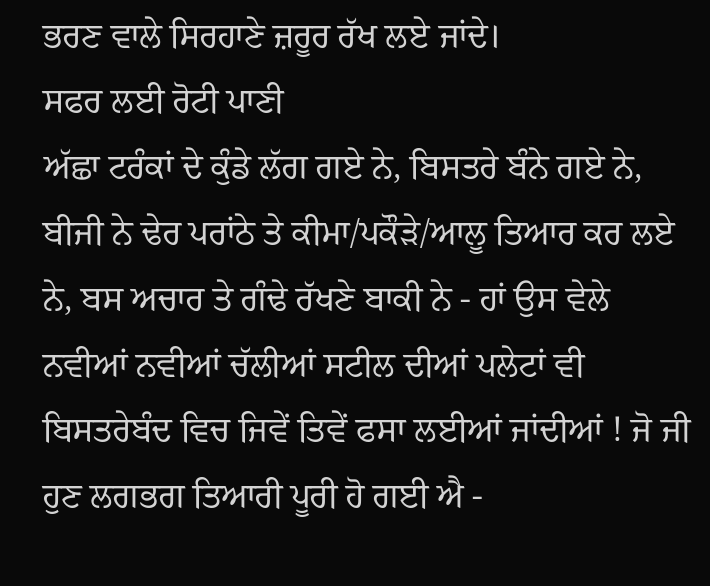ਭਰਣ ਵਾਲੇ ਸਿਰਹਾਣੇ ਜ਼ਰੂਰ ਰੱਖ ਲਏ ਜਾਂਦੇ।
ਸਫਰ ਲਈ ਰੋਟੀ ਪਾਣੀ
ਅੱਛਾ ਟਰੰਕਾਂ ਦੇ ਕੁੰਡੇ ਲੱਗ ਗਏ ਨੇ, ਬਿਸਤਰੇ ਬੰਨੇ ਗਏ ਨੇ, ਬੀਜੀ ਨੇ ਢੇਰ ਪਰਾਂਠੇ ਤੇ ਕੀਮਾ/ਪਕੌੜੇ/ਆਲੂ ਤਿਆਰ ਕਰ ਲਏ ਨੇ, ਬਸ ਅਚਾਰ ਤੇ ਗੰਢੇ ਰੱਖਣੇ ਬਾਕੀ ਨੇ - ਹਾਂ ਉਸ ਵੇਲੇ ਨਵੀਆਂ ਨਵੀਆਂ ਚੱਲੀਆਂ ਸਟੀਲ ਦੀਆਂ ਪਲੇਟਾਂ ਵੀ ਬਿਸਤਰੇਬੰਦ ਵਿਚ ਜਿਵੇਂ ਤਿਵੇਂ ਫਸਾ ਲਈਆਂ ਜਾਂਦੀਆਂ ! ਜੋ ਜੀ ਹੁਣ ਲਗਭਗ ਤਿਆਰੀ ਪੂਰੀ ਹੋ ਗਈ ਐ -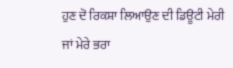ਹੁਣ ਦੋ ਰਿਕਸ਼ਾ ਲਿਆਉਣ ਦੀ ਡਿਊਟੀ ਮੇਰੀ ਜਾਂ ਮੇਰੇ ਭਰਾ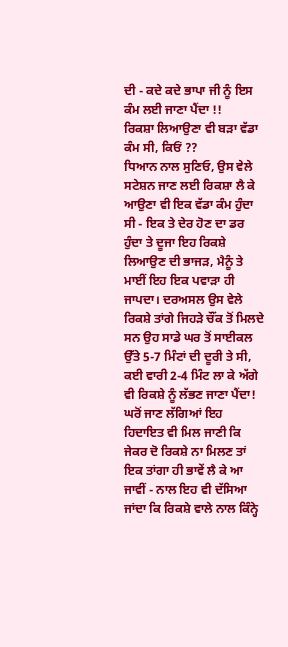ਦੀ - ਕਦੇ ਕਦੇ ਭਾਪਾ ਜੀ ਨੂੰ ਇਸ ਕੰਮ ਲਈ ਜਾਣਾ ਪੈਂਦਾ !!
ਰਿਕਸ਼ਾ ਲਿਆਉਣਾ ਵੀ ਬੜਾ ਵੱਡਾ ਕੰਮ ਸੀ, ਕਿਓਂ ??
ਧਿਆਨ ਨਾਲ ਸੁਣਿਓ, ਉਸ ਵੇਲੇ ਸਟੇਸ਼ਨ ਜਾਣ ਲਈ ਰਿਕਸ਼ਾ ਲੈ ਕੇ ਆਉਣਾ ਵੀ ਇਕ ਵੱਡਾ ਕੰਮ ਹੁੰਦਾ ਸੀ - ਇਕ ਤੇ ਦੇਰ ਹੋਣ ਦਾ ਡਰ ਹੁੰਦਾ ਤੇ ਦੂਜਾ ਇਹ ਰਿਕਸ਼ੇ ਲਿਆਉਣ ਦੀ ਭਾਜੜ, ਮੈਨੂੰ ਤੇ ਮਾਈਂ ਇਹ ਇਕ ਪਵਾੜਾ ਹੀ ਜਾਪਦਾ। ਦਰਅਸਲ ਉਸ ਵੇਲੇ ਰਿਕਸ਼ੇ ਤਾਂਗੇ ਜਿਹੜੇ ਚੌਂਕ ਤੋਂ ਮਿਲਦੇ ਸਨ ਉਹ ਸਾਡੇ ਘਰ ਤੋਂ ਸਾਈਕਲ ਉੱਤੇ 5-7 ਮਿੰਟਾਂ ਦੀ ਦੂਰੀ ਤੇ ਸੀ, ਕਈ ਵਾਰੀ 2-4 ਮਿੰਟ ਲਾ ਕੇ ਅੱਗੇ ਵੀ ਰਿਕਸ਼ੇ ਨੂੰ ਲੱਭਣ ਜਾਣਾ ਪੈਂਦਾ!
ਘਰੋਂ ਜਾਣ ਲੱਗਿਆਂ ਇਹ ਹਿਦਾਇਤ ਵੀ ਮਿਲ ਜਾਣੀ ਕਿ ਜੇਕਰ ਦੋ ਰਿਕਸ਼ੇ ਨਾ ਮਿਲਣ ਤਾਂ ਇਕ ਤਾਂਗਾ ਹੀ ਭਾਵੇਂ ਲੈ ਕੇ ਆ ਜਾਵੀਂ - ਨਾਲ ਇਹ ਵੀ ਦੱਸਿਆ ਜਾਂਦਾ ਕਿ ਰਿਕਸ਼ੇ ਵਾਲੇ ਨਾਲ ਕਿੰਨ੍ਹੇ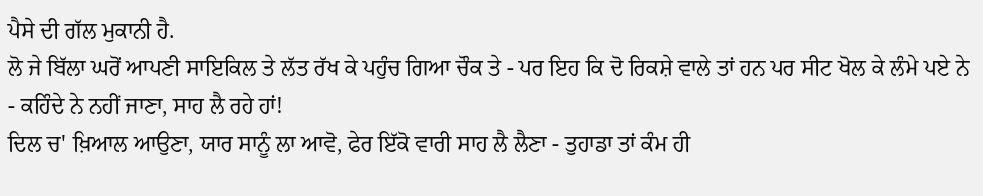ਪੈਸੇ ਦੀ ਗੱਲ ਮੁਕਾਨੀ ਹੈ.
ਲੋ ਜੇ ਬਿੱਲਾ ਘਰੋਂ ਆਪਣੀ ਸਾਇਕਿਲ ਤੇ ਲੱਤ ਰੱਖ ਕੇ ਪਹੁੰਚ ਗਿਆ ਚੌਕ ਤੇ - ਪਰ ਇਹ ਕਿ ਦੋ ਰਿਕਸ਼ੇ ਵਾਲੇ ਤਾਂ ਹਨ ਪਰ ਸੀਟ ਖੋਲ ਕੇ ਲੰਮੇ ਪਏ ਨੇ - ਕਹਿੰਦੇ ਨੇ ਨਹੀਂ ਜਾਣਾ, ਸਾਹ ਲੈ ਰਹੇ ਹਾਂ!
ਦਿਲ ਚ' ਖ਼ਿਆਲ ਆਉਣਾ, ਯਾਰ ਸਾਨੂੰ ਲਾ ਆਵੋ, ਫੇਰ ਇੱਕੋ ਵਾਰੀ ਸਾਹ ਲੈ ਲੈਣਾ - ਤੁਹਾਡਾ ਤਾਂ ਕੰਮ ਹੀ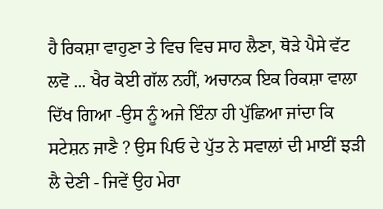ਹੈ ਰਿਕਸ਼ਾ ਵਾਹੁਣਾ ਤੇ ਵਿਚ ਵਿਚ ਸਾਹ ਲੈਣਾ, ਥੋੜੇ ਪੈਸੇ ਵੱਟ ਲਵੋ ... ਖੈਰ ਕੋਈ ਗੱਲ ਨਹੀਂ, ਅਚਾਨਕ ਇਕ ਰਿਕਸ਼ਾ ਵਾਲਾ ਦਿੱਖ ਗਿਆ -ਉਸ ਨੂੰ ਅਜੇ ਇੰਨਾ ਹੀ ਪੁੱਛਿਆ ਜਾਂਦਾ ਕਿ ਸਟੇਸ਼ਨ ਜਾਣੈ ? ਉਸ ਪਿਓ ਦੇ ਪੁੱਤ ਨੇ ਸਵਾਲਾਂ ਦੀ ਮਾਈਂ ਝੜੀ ਲੈ ਦੇਣੀ - ਜਿਵੇਂ ਉਹ ਮੇਰਾ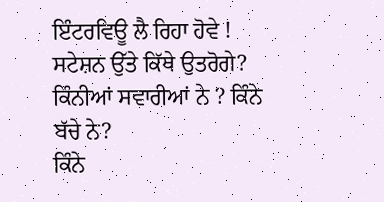ਇੰਟਰਵਿਊ ਲੈ ਰਿਹਾ ਹੋਵੇ !
ਸਟੇਸ਼ਨ ਉੱਤੇ ਕਿੱਥੇ ਉਤਰੋਗੇ?
ਕਿੰਨੀਆਂ ਸਵਾਰੀਆਂ ਨੇ ? ਕਿੰਨੇ ਬੱਚੇ ਨੇ?
ਕਿੰਨੇ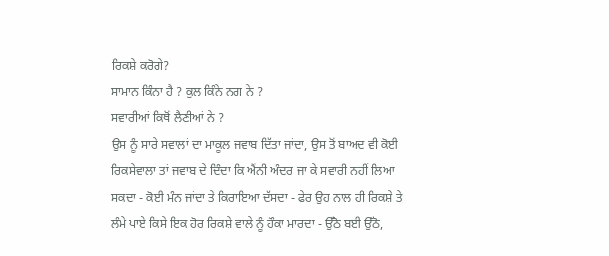ਰਿਕਸ਼ੇ ਕਰੋਗੇ?
ਸਾਮਾਨ ਕਿੰਨਾ ਹੈ ? ਕੁਲ ਕਿੰਨੇ ਨਗ ਨੇ ?
ਸਵਾਰੀਆਂ ਕਿਥੋਂ ਲੈਣੀਆਂ ਨੇ ?
ਉਸ ਨੂੰ ਸਾਰੇ ਸਵਾਲਾਂ ਦਾ ਮਾਕੂਲ ਜਵਾਬ ਦਿੱਤਾ ਜਾਂਦਾ, ਉਸ ਤੋਂ ਬਾਅਦ ਵੀ ਕੋਈ ਰਿਕਸੇਵਾਲਾ ਤਾਂ ਜਵਾਬ ਦੇ ਦਿੰਦਾ ਕਿ ਐਂਨੀ ਅੰਦਰ ਜਾ ਕੇ ਸਵਾਰੀ ਨਹੀਂ ਲਿਆ ਸਕਦਾ - ਕੋਈ ਮੰਨ ਜਾਂਦਾ ਤੇ ਕਿਰਾਇਆ ਦੱਸਦਾ - ਫੇਰ ਉਹ ਨਾਲ ਹੀ ਰਿਕਸ਼ੇ ਤੇ ਲੰਮੇ ਪਾਏ ਕਿਸੇ ਇਕ ਹੋਰ ਰਿਕਸ਼ੇ ਵਾਲੇ ਨੂੰ ਹੌਕਾ ਮਾਰਦਾ - ਉੱਠੋ ਬਈ ਉੱਠੋ,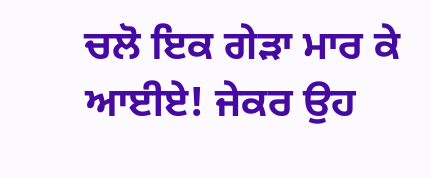ਚਲੋ ਇਕ ਗੇੜਾ ਮਾਰ ਕੇ ਆਈਏ! ਜੇਕਰ ਉਹ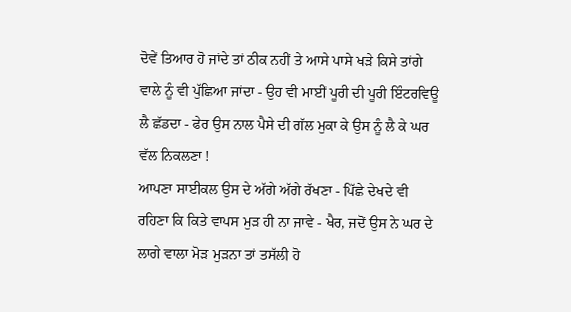ਦੋਵੇਂ ਤਿਆਰ ਹੋ ਜਾਂਦੇ ਤਾਂ ਠੀਕ ਨਹੀਂ ਤੇ ਆਸੇ ਪਾਸੇ ਖੜੇ ਕਿਸੇ ਤਾਂਗੇ ਵਾਲੇ ਨੂੰ ਵੀ ਪੁੱਛਿਆ ਜਾਂਦਾ - ਉਹ ਵੀ ਮਾਈਂ ਪੂਰੀ ਦੀ ਪੂਰੀ ਇੰਟਰਵਿਊ ਲੈ ਛੱਡਦਾ - ਫੇਰ ਉਸ ਨਾਲ ਪੈਸੇ ਦੀ ਗੱਲ ਮੁਕਾ ਕੇ ਉਸ ਨੂੰ ਲੈ ਕੇ ਘਰ ਵੱਲ ਨਿਕਲਣਾ !
ਆਪਣਾ ਸਾਈਕਲ ਉਸ ਦੇ ਅੱਗੇ ਅੱਗੇ ਰੱਖਣਾ - ਪਿੱਛੇ ਦੇਖਦੇ ਵੀ ਰਹਿਣਾ ਕਿ ਕਿਤੇ ਵਾਪਸ ਮੁੜ ਹੀ ਨਾ ਜਾਵੇ - ਖੈਰ, ਜਦੋਂ ਉਸ ਨੇ ਘਰ ਦੇ ਲਾਗੇ ਵਾਲਾ ਮੋੜ ਮੁਡ਼ਨਾ ਤਾਂ ਤਸੱਲੀ ਹੋ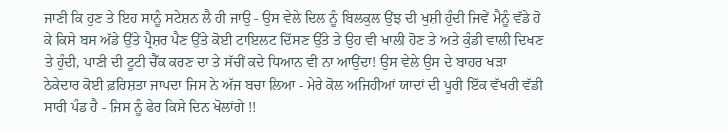ਜਾਣੀ ਕਿ ਹੁਣ ਤੇ ਇਹ ਸਾਨੂੰ ਸਟੇਸ਼ਨ ਲੈ ਹੀ ਜਾਉ - ਉਸ ਵੇਲੇ ਦਿਲ ਨੂੰ ਬਿਲਕੁਲ ਉਂਝ ਦੀ ਖੁਸ਼ੀ ਹੁੰਦੀ ਜਿਵੇਂ ਮੈਨੂੰ ਵੱਡੇ ਹੋ ਕੇ ਕਿਸੇ ਬਸ ਅੱਡੇ ਉੱਤੇ ਪ੍ਰੈਸ਼ਰ ਪੈਣ ਉੱਤੇ ਕੋਈ ਟਾਇਲਟ ਦਿੱਸਣ ਉੱਤੇ ਤੇ ਉਹ ਵੀ ਖਾਲੀ ਹੋਣ ਤੇ ਅਤੇ ਕੁੰਡੀ ਵਾਲੀ ਦਿਖਣ ਤੇ ਹੁੰਦੀ, ਪਾਣੀ ਦੀ ਟੂਟੀ ਚੈੱਕ ਕਰਣ ਦਾ ਤੇ ਸੱਚੀਂ ਕਦੇ ਧਿਆਨ ਵੀ ਨਾ ਆਉਂਦਾ! ਉਸ ਵੇਲੇ ਉਸ ਦੇ ਬਾਹਰ ਖੜਾ ਠੇਕੇਦਾਰ ਕੋਈ ਫ਼ਰਿਸ਼ਤਾ ਜਾਪਦਾ ਜਿਸ ਨੇ ਅੱਜ ਬਚਾ ਲਿਆ - ਮੇਰੇ ਕੋਲ ਅਜਿਹੀਆਂ ਯਾਦਾਂ ਦੀ ਪੂਰੀ ਇੱਕ ਵੱਖਰੀ ਵੱਡੀ ਸਾਰੀ ਪੰਡ ਹੈ - ਜਿਸ ਨੂੰ ਫੇਰ ਕਿਸੇ ਦਿਨ ਖੋਲਾਂਗੇ !!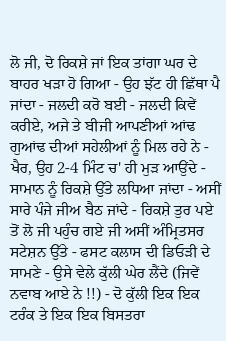ਲੋ ਜੀ, ਦੋ ਰਿਕਸ਼ੇ ਜਾਂ ਇਕ ਤਾਂਗਾ ਘਰ ਦੇ ਬਾਹਰ ਖੜਾ ਹੋ ਗਿਆ - ਉਹ ਝੱਟ ਹੀ ਛਿੱਥਾ ਪੈ ਜਾਂਦਾ - ਜਲਦੀ ਕਰੋ ਬਈ - ਜਲਦੀ ਕਿਵੇਂ ਕਰੀਏ, ਅਜੇ ਤੇ ਬੀਜੀ ਆਪਣੀਆਂ ਆਂਢ ਗੁਆਂਢ ਦੀਆਂ ਸਹੇਲੀਆਂ ਨੂੰ ਮਿਲ ਰਹੇ ਨੇ - ਖੈਰ, ਉਹ 2-4 ਮਿੰਟ ਚ' ਹੀ ਮੁੜ ਆਉਂਦੇ - ਸਾਮਾਨ ਨੂੰ ਰਿਕਸ਼ੇ ਉੱਤੇ ਲਧਿਆ ਜਾਂਦਾ - ਅਸੀਂ ਸਾਰੇ ਪੰਜੇ ਜੀਅ ਬੈਠ ਜਾਂਦੇ - ਰਿਕਸ਼ੇ ਤੁਰ ਪਏ ਤੋਂ ਲੋ ਜੀ ਪਹੁੰਚ ਗਏ ਜੀ ਅਸੀਂ ਅੰਮ੍ਰਿਤਸਰ ਸਟੇਸ਼ਨ ਉੱਤੇ - ਫਸਟ ਕਲਾਸ ਦੀ ਡਿਓੜੀ ਦੇ ਸਾਮਣੇ - ਉਸੇ ਵੇਲੇ ਕੁੱਲੀ ਘੇਰ ਲੈਂਦੇ (ਜਿਵੇਂ ਨਵਾਬ ਆਏ ਨੇ !!) - ਦੋ ਕੁੱਲੀ ਇਕ ਇਕ ਟਰੰਕ ਤੇ ਇਕ ਇਕ ਬਿਸਤਰਾ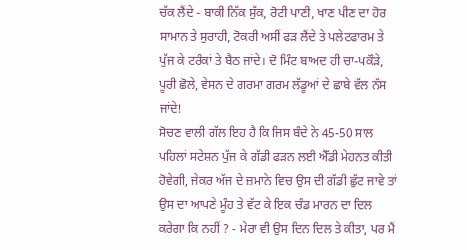ਚੱਕ ਲੈਂਦੇ - ਬਾਕੀ ਨਿੱਕ ਸੁੱਕ, ਰੋਟੀ ਪਾਣੀ, ਖਾਣ ਪੀਣ ਦਾ ਹੋਰ ਸਾਮਾਨ ਤੇ ਸੁਰਾਹੀ, ਟੋਕਰੀ ਅਸੀਂ ਫੜ ਲੈਂਦੇ ਤੇ ਪਲੇਟਫਾਰਮ ਤੇ ਪੁੱਜ ਕੇ ਟਰੰਕਾਂ ਤੇ ਬੈਠ ਜਾਂਦੇ। ਦੋ ਮਿੰਟ ਬਾਅਦ ਹੀ ਚਾ-ਪਕੌੜੇ, ਪੂਰੀ ਛੋਲੇ, ਵੇਸਨ ਦੇ ਗਰਮਾ ਗਰਮ ਲੱਡੂਆਂ ਦੇ ਛਾਬੇ ਵੱਲ ਨੱਸ ਜਾਂਦੇ!
ਸੋਚਣ ਵਾਲੀ ਗੱਲ ਇਹ ਹੈ ਕਿ ਜਿਸ ਬੰਦੇ ਨੇ 45-50 ਸਾਲ ਪਹਿਲਾਂ ਸਟੇਸ਼ਨ ਪੁੱਜ ਕੇ ਗੱਡੀ ਫੜਨ ਲਈ ਐੱਡੀ ਮੇਹਨਤ ਕੀਤੀ ਹੋਵੇਗੀ, ਜੇਕਰ ਅੱਜ ਦੇ ਜ਼ਮਾਨੇ ਵਿਚ ਉਸ ਦੀ ਗੱਡੀ ਛੁੱਟ ਜਾਵੇ ਤਾਂ ਉਸ ਦਾ ਆਪਣੇ ਮੂੰਹ ਤੇ ਵੱਟ ਕੇ ਇਕ ਚੰਡ ਮਾਰਨ ਦਾ ਦਿਲ ਕਰੇਗਾ ਕਿ ਨਹੀਂ ? - ਮੇਰਾ ਵੀ ਉਸ ਦਿਨ ਦਿਲ ਤੇ ਕੀਤਾ, ਪਰ ਮੈਂ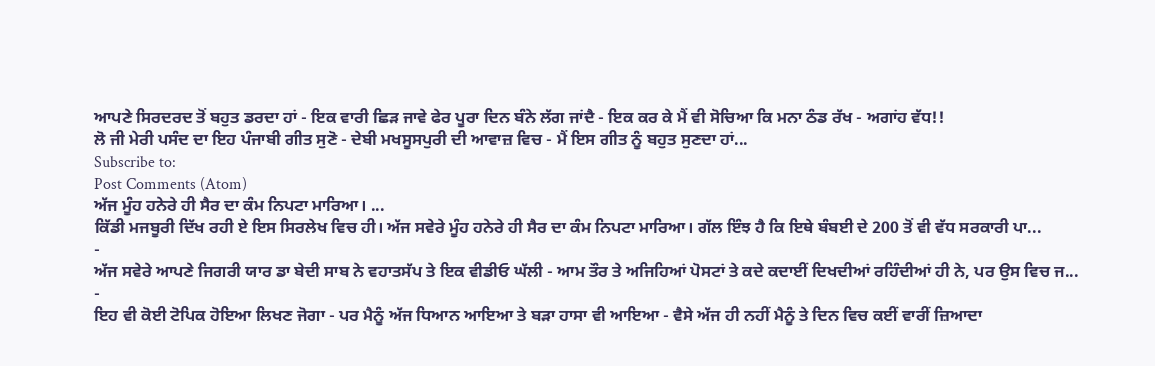ਆਪਣੇ ਸਿਰਦਰਦ ਤੋਂ ਬਹੁਤ ਡਰਦਾ ਹਾਂ - ਇਕ ਵਾਰੀ ਛਿੜ ਜਾਵੇ ਫੇਰ ਪੂਰਾ ਦਿਨ ਬੰਨੇ ਲੱਗ ਜਾਂਦੈ - ਇਕ ਕਰ ਕੇ ਮੈਂ ਵੀ ਸੋਚਿਆ ਕਿ ਮਨਾ ਠੰਡ ਰੱਖ - ਅਗਾਂਹ ਵੱਧ!!
ਲੋ ਜੀ ਮੇਰੀ ਪਸੰਦ ਦਾ ਇਹ ਪੰਜਾਬੀ ਗੀਤ ਸੁਣੋ - ਦੇਬੀ ਮਖਸੂਸਪੁਰੀ ਦੀ ਆਵਾਜ਼ ਵਿਚ - ਮੈਂ ਇਸ ਗੀਤ ਨੂੰ ਬਹੁਤ ਸੁਣਦਾ ਹਾਂ...
Subscribe to:
Post Comments (Atom)
ਅੱਜ ਮੂੰਹ ਹਨੇਰੇ ਹੀ ਸੈਰ ਦਾ ਕੰਮ ਨਿਪਟਾ ਮਾਰਿਆ। ...
ਕਿੱਡੀ ਮਜਬੂਰੀ ਦਿੱਖ ਰਹੀ ਏ ਇਸ ਸਿਰਲੇਖ ਵਿਚ ਹੀ। ਅੱਜ ਸਵੇਰੇ ਮੂੰਹ ਹਨੇਰੇ ਹੀ ਸੈਰ ਦਾ ਕੰਮ ਨਿਪਟਾ ਮਾਰਿਆ। ਗੱਲ ਇੰਝ ਹੈ ਕਿ ਇਥੇ ਬੰਬਈ ਦੇ 200 ਤੋਂ ਵੀ ਵੱਧ ਸਰਕਾਰੀ ਪਾ...
-
ਅੱਜ ਸਵੇਰੇ ਆਪਣੇ ਜਿਗਰੀ ਯਾਰ ਡਾ ਬੇਦੀ ਸਾਬ ਨੇ ਵਹਾਤਸੱਪ ਤੇ ਇਕ ਵੀਡੀਓ ਘੱਲੀ - ਆਮ ਤੌਰ ਤੇ ਅਜਿਹਿਆਂ ਪੋਸਟਾਂ ਤੇ ਕਦੇ ਕਦਾਈਂ ਦਿਖਦੀਆਂ ਰਹਿੰਦੀਆਂ ਹੀ ਨੇ, ਪਰ ਉਸ ਵਿਚ ਜ...
-
ਇਹ ਵੀ ਕੋਈ ਟੋਪਿਕ ਹੋਇਆ ਲਿਖਣ ਜੋਗਾ - ਪਰ ਮੈਨੂੰ ਅੱਜ ਧਿਆਨ ਆਇਆ ਤੇ ਬੜਾ ਹਾਸਾ ਵੀ ਆਇਆ - ਵੈਸੇ ਅੱਜ ਹੀ ਨਹੀਂ ਮੈਨੂੰ ਤੇ ਦਿਨ ਵਿਚ ਕਈਂ ਵਾਰੀਂ ਜ਼ਿਆਦਾ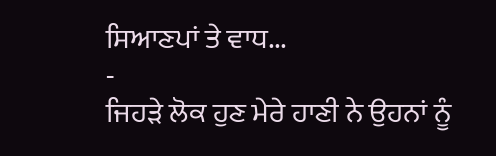ਸਿਆਣਪਾਂ ਤੇ ਵਾਧ...
-
ਜਿਹੜੇ ਲੋਕ ਹੁਣ ਮੇਰੇ ਹਾਣੀ ਨੇ ਉਹਨਾਂ ਨੂੰ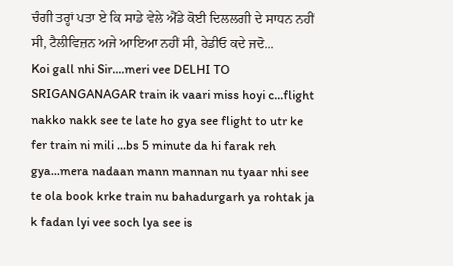ਚੰਗੀ ਤਰ੍ਹਾਂ ਪਤਾ ਏ ਕਿ ਸਾਡੇ ਵੇਲੇ ਐੱਡੇ ਕੋਈ ਦਿਲਲਗੀ ਦੇ ਸਾਧਨ ਨਹੀਂ ਸੀ, ਟੈਲੀਵਿਜ਼ਨ ਅਜੇ ਆਇਆ ਨਹੀਂ ਸੀ, ਰੇਡੀਓ ਕਦੇ ਜਦੋ...
Koi gall nhi Sir....meri vee DELHI TO SRIGANGANAGAR train ik vaari miss hoyi c...flight nakko nakk see te late ho gya see flight to utr ke fer train ni mili ...bs 5 minute da hi farak reh gya...mera nadaan mann mannan nu tyaar nhi see te ola book krke train nu bahadurgarh ya rohtak ja k fadan lyi vee soch lya see is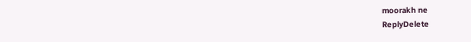moorakh ne
ReplyDelete